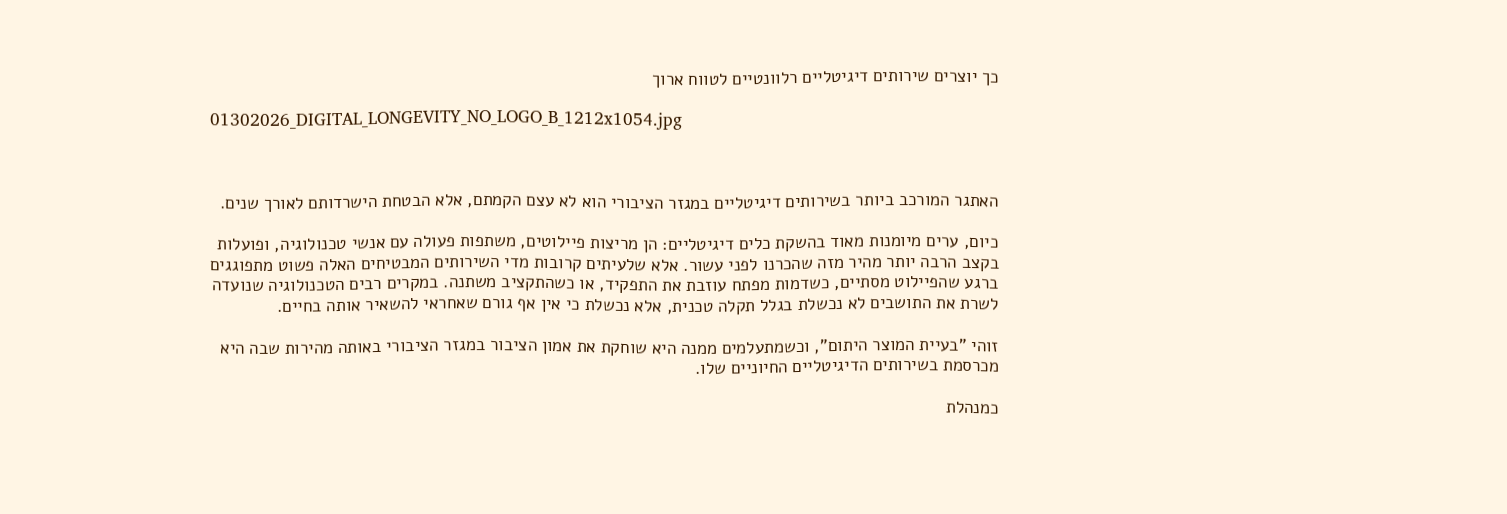כך יוצרים שירותים דיגיטליים רלוונטיים לטווח ארוך

01302026_DIGITAL_LONGEVITY_NO_LOGO_B_1212x1054.jpg



האתגר המורכב ביותר בשירותים דיגיטליים במגזר הציבורי הוא לא עצם הקמתם, אלא הבטחת הישרדותם לאורך שנים.

כיום, ערים מיומנות מאוד בהשקת כלים דיגיטליים: הן מריצות פיילוטים, משתפות פעולה עם אנשי טכנולוגיה, ופועלות בקצב הרבה יותר מהיר מזה שהכרנו לפני עשור. אלא שלעיתים קרובות מדי השירותים המבטיחים האלה פשוט מתפוגגים ברגע שהפיילוט מסתיים, כשדמות מפתח עוזבת את התפקיד, או כשהתקציב משתנה. במקרים רבים הטכנולוגיה שנועדה לשרת את התושבים לא נכשלת בגלל תקלה טכנית, אלא נכשלת כי אין אף גורם שאחראי להשאיר אותה בחיים.

זוהי "בעיית המוצר היתום", וכשמתעלמים ממנה היא שוחקת את אמון הציבור במגזר הציבורי באותה מהירות שבה היא מכרסמת בשירותים הדיגיטליים החיוניים שלו.

כמנהלת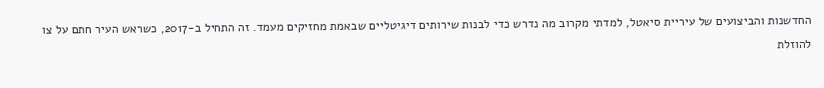החדשנות והביצועים של עיריית סיאטל, למדתי מקרוב מה נדרש כדי לבנות שירותים דיגיטליים שבאמת מחזיקים מעמד. זה התחיל ב-2017, כשראש העיר חתם על צו להוזלת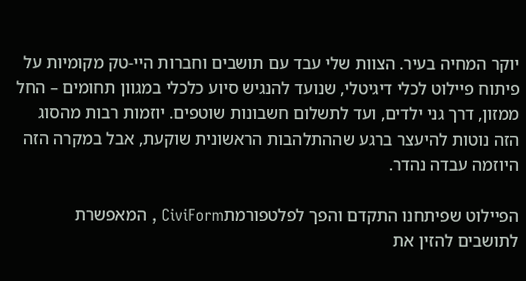יוקר המחיה בעיר. הצוות שלי עבד עם תושבים וחברות היי-טק מקומיות על פיתוח פיילוט לכלי דיגיטלי, שנועד להנגיש סיוע כלכלי במגוון תחומים – החל ממזון, דרך גני ילדים, ועד לתשלום חשבונות שוטפים. יוזמות רבות מהסוג הזה נוטות להיעצר ברגע שההתלהבות הראשונית שוקעת, אבל במקרה הזה היוזמה עבדה נהדר.

הפיילוט שפיתחנו התקדם והפך לפלטפורמתCiviForm , המאפשרת לתושבים להזין את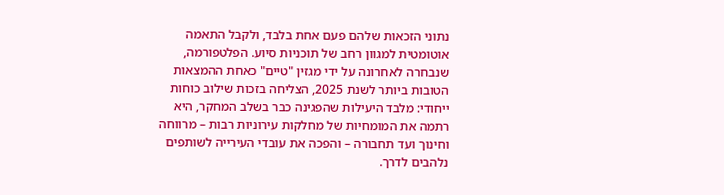נתוני הזכאות שלהם פעם אחת בלבד, ולקבל התאמה אוטומטית למגוון רחב של תוכניות סיוע. הפלטפורמה, שנבחרה לאחרונה על ידי מגזין "טיים" כאחת ההמצאות הטובות ביותר לשנת 2025, הצליחה בזכות שילוב כוחות ייחודי: מלבד היעילות שהפגינה כבר בשלב המחקר, היא רתמה את המומחיות של מחלקות עירוניות רבות – מרווחה וחינוך ועד תחבורה – והפכה את עובדי העירייה לשותפים נלהבים לדרך.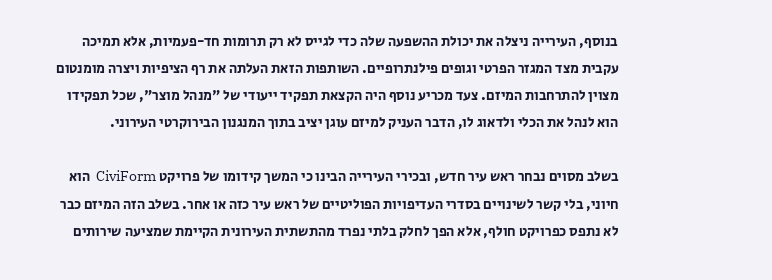בנוסף, העירייה ניצלה את יכולת ההשפעה שלה כדי לגייס לא רק תרומות חד-פעמיות, אלא תמיכה עקבית מצד המגזר הפרטי וגופים פילנתרופיים. השותפות הזאת העלתה את רף הציפיות ויצרה מומנטום מצוין להתרחבות המיזם. צעד מכריע נוסף היה הקצאת תפקיד ייעודי של "מנהל מוצר", שכל תפקידו הוא לנהל את הכלי ולדאוג לו, הדבר העניק למיזם עוגן יציב בתוך המנגנון הבירוקרטי העירוני.

בשלב מסוים נבחר ראש עיר חדש, ובכירי העירייה הבינו כי המשך קידומו של פרויקט CiviForm  הוא חיוני, בלי קשר לשינויים בסדרי העדיפויות הפוליטיים של ראש עיר כזה או אחר. בשלב הזה המיזם כבר לא נתפס כפרויקט חולף, אלא הפך לחלק בלתי נפרד מהתשתית העירונית הקיימת שמציעה שירותים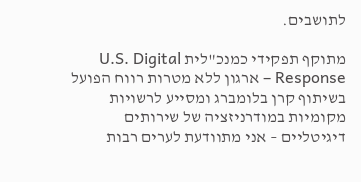לתושבים.

מתוקף תפקידי כמנכ"לית U.S. Digital Response – ארגון ללא מטרות רווח הפועל בשיתוף קרן בלומברג ומסייע לרשויות מקומיות במודרניזציה של שירותים דיגיטליים – אני מתוודעת לערים רבות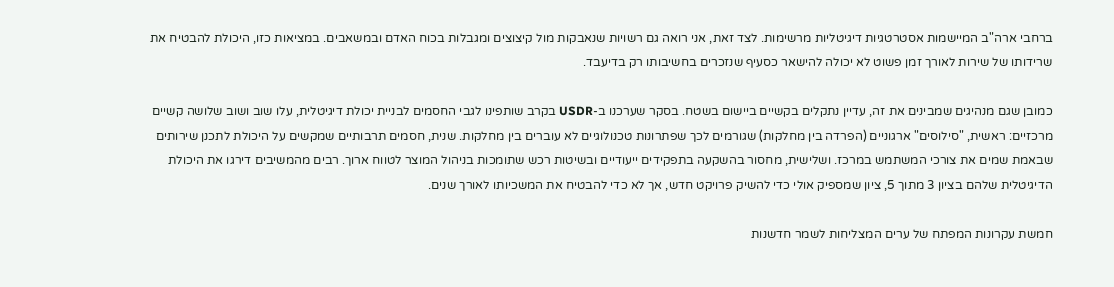ברחבי ארה"ב המיישמות אסטרטגיות דיגיטליות מרשימות. לצד זאת, אני רואה גם רשויות שנאבקות מול קיצוצים ומגבלות בכוח האדם ובמשאבים. במציאות כזו, היכולת להבטיח את שרידותו של שירות לאורך זמן פשוט לא יכולה להישאר כסעיף שנזכרים בחשיבותו רק בדיעבד.

כמובן שגם מנהיגים שמבינים את זה, עדיין נתקלים בקשיים ביישום בשטח. בסקר שערכנו ב-USDR בקרב שותפינו לגבי החסמים לבניית יכולת דיגיטלית, עלו שוב ושוב שלושה קשיים מרכזיים: ראשית, "סילוסים" ארגוניים (הפרדה בין מחלקות) שגורמים לכך שפתרונות טכנולוגיים לא עוברים בין מחלקות. שנית, חסמים תרבותיים שמקשים על היכולת לתכנן שירותים שבאמת שמים את צורכי המשתמש במרכז. ושלישית, מחסור בהשקעה בתפקידים ייעודיים ובשיטות רכש שתומכות בניהול המוצר לטווח ארוך. רבים מהמשיבים דירגו את היכולת הדיגיטלית שלהם בציון 3 מתוך 5, ציון שמספיק אולי כדי להשיק פרויקט חדש, אך לא כדי להבטיח את המשכיותו לאורך שנים.

חמשת עקרונות המפתח של ערים המצליחות לשמר חדשנות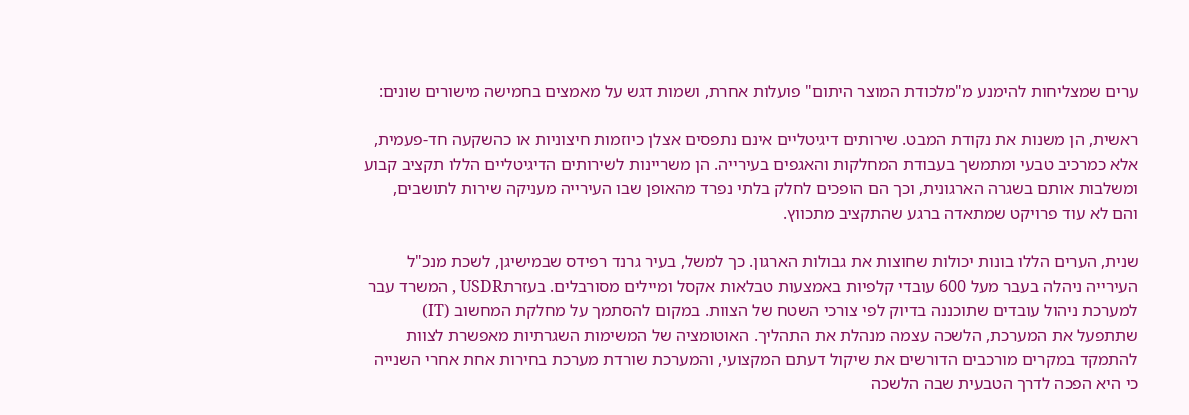ערים שמצליחות להימנע מ"מלכודת המוצר היתום" פועלות אחרת, ושמות דגש על מאמצים בחמישה מישורים שונים:

ראשית, הן משנות את נקודת המבט. שירותים דיגיטליים אינם נתפסים אצלן כיוזמות חיצוניות או כהשקעה חד-פעמית, אלא כמרכיב טבעי ומתמשך בעבודת המחלקות והאגפים בעירייה. הן משריינות לשירותים הדיגיטליים הללו תקציב קבוע ומשלבות אותם בשגרה הארגונית, וכך הם הופכים לחלק בלתי נפרד מהאופן שבו העירייה מעניקה שירות לתושבים, והם לא עוד פרויקט שמתאדה ברגע שהתקציב מתכווץ.

שנית, הערים הללו בונות יכולות שחוצות את גבולות הארגון. כך למשל, בעיר גרנד רפידס שבמישיגן, לשכת מנכ"ל העירייה ניהלה בעבר מעל 600 עובדי קלפיות באמצעות טבלאות אקסל ומיילים מסורבלים. בעזרתUSDR , המשרד עבר למערכת ניהול עובדים שתוכננה בדיוק לפי צורכי השטח של הצוות. במקום להסתמך על מחלקת המחשוב (IT) שתתפעל את המערכת, הלשכה עצמה מנהלת את התהליך. האוטומציה של המשימות השגרתיות מאפשרת לצוות להתמקד במקרים מורכבים הדורשים את שיקול דעתם המקצועי, והמערכת שורדת מערכת בחירות אחת אחרי השנייה כי היא הפכה לדרך הטבעית שבה הלשכה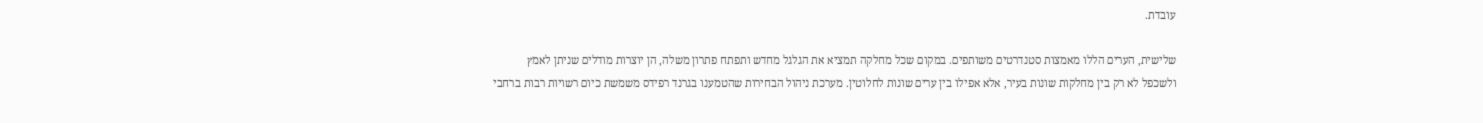עובדת.

שלישית, הערים הללו מאמצות סטנדרטים משותפים. במקום שכל מחלקה תמציא את הגלגל מחדש ותפתח פתרון משלה, הן יוצרות מודלים שניתן לאמץ ולשכפל לא רק בין מחלקות שונות בעיר, אלא אפילו בין ערים שונות לחלוטין. מערכת ניהול הבחירות שהטמענו בגרנד רפידס משמשת כיום רשויות רבות ברחבי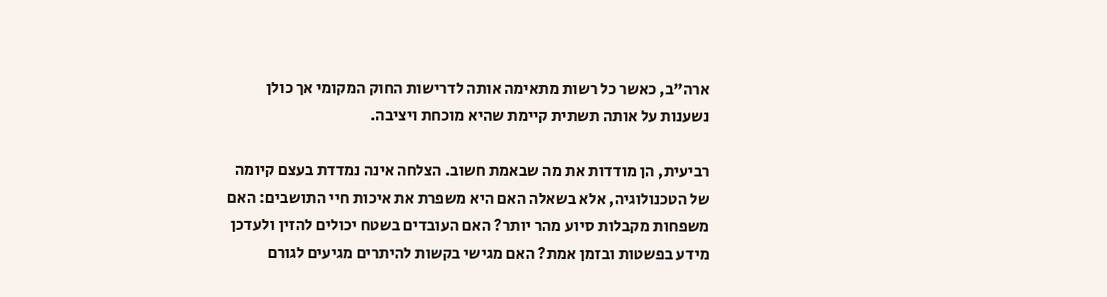ארה"ב, כאשר כל רשות מתאימה אותה לדרישות החוק המקומי אך כולן נשענות על אותה תשתית קיימת שהיא מוכחת ויציבה.

רביעית, הן מודדות את מה שבאמת חשוב. הצלחה אינה נמדדת בעצם קיומה של הטכנולוגיה, אלא בשאלה האם היא משפרת את איכות חיי התושבים: האם משפחות מקבלות סיוע מהר יותר? האם העובדים בשטח יכולים להזין ולעדכן מידע בפשטות ובזמן אמת? האם מגישי בקשות להיתרים מגיעים לגורם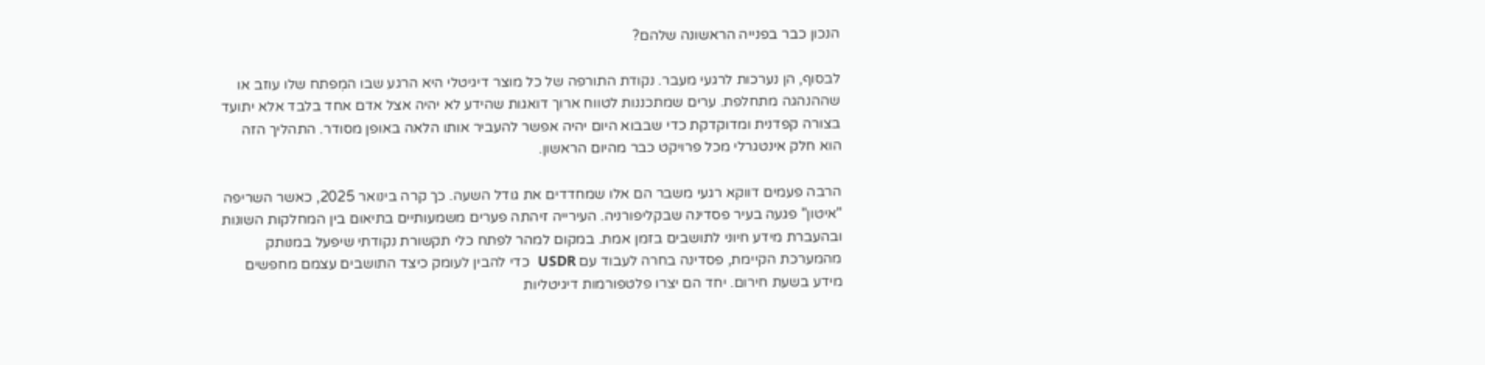הנכון כבר בפנייה הראשונה שלהם?

לבסוף, הן נערכות לרגעי מעבר. נקודת התורפה של כל מוצר דיגיטלי היא הרגע שבו המְפתח שלו עוזב או שההנהגה מתחלפת. ערים שמתכננות לטווח ארוך דואגות שהידע לא יהיה אצל אדם אחד בלבד אלא יתועד בצורה קפדנית ומדוקדקת כדי שבבוא היום יהיה אפשר להעביר אותו הלאה באופן מסודר. התהליך הזה הוא חלק אינטגרלי מכל פרויקט כבר מהיום הראשון.

הרבה פעמים דווקא רגעי משבר הם אלו שמחדדים את גודל השעה. כך קרה בינואר 2025, כאשר השריפה "איטון" פגעה בעיר פסדינה שבקליפורניה. העירייה זיהתה פערים משמעותיים בתיאום בין המחלקות השונות ובהעברת מידע חיוני לתושבים בזמן אמת. במקום למהר לפתח כלי תקשורת נקודתי שיפעל במנותק מהמערכת הקיימת, פסדינה בחרה לעבוד עם USDR  כדי להבין לעומק כיצד התושבים עצמם מחפשים מידע בשעת חירום. יחד הם יצרו פלטפורמות דיגיטליות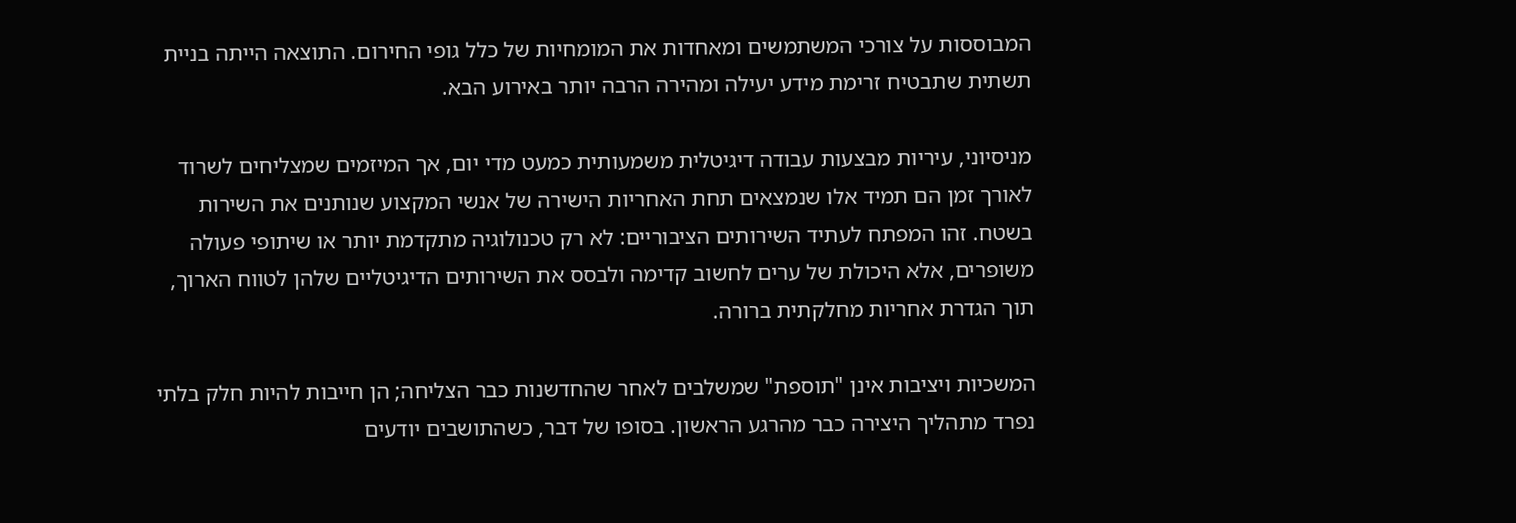המבוססות על צורכי המשתמשים ומאחדות את המומחיות של כלל גופי החירום. התוצאה הייתה בניית תשתית שתבטיח זרימת מידע יעילה ומהירה הרבה יותר באירוע הבא.

מניסיוני, עיריות מבצעות עבודה דיגיטלית משמעותית כמעט מדי יום, אך המיזמים שמצליחים לשרוד לאורך זמן הם תמיד אלו שנמצאים תחת האחריות הישירה של אנשי המקצוע שנותנים את השירות בשטח. זהו המפתח לעתיד השירותים הציבוריים: לא רק טכנולוגיה מתקדמת יותר או שיתופי פעולה משופרים, אלא היכולת של ערים לחשוב קדימה ולבסס את השירותים הדיגיטליים שלהן לטווח הארוך, תוך הגדרת אחריות מחלקתית ברורה.

המשכיות ויציבות אינן "תוספת" שמשלבים לאחר שהחדשנות כבר הצליחה; הן חייבות להיות חלק בלתי נפרד מתהליך היצירה כבר מהרגע הראשון. בסופו של דבר, כשהתושבים יודעים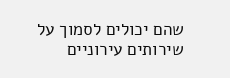שהם יכולים לסמוך על שירותים עירוניים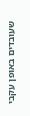שעובדים באופן עקבי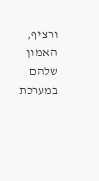ורציף, האמון שלהם במערכת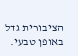הציבורית גדל באופן טבעי.